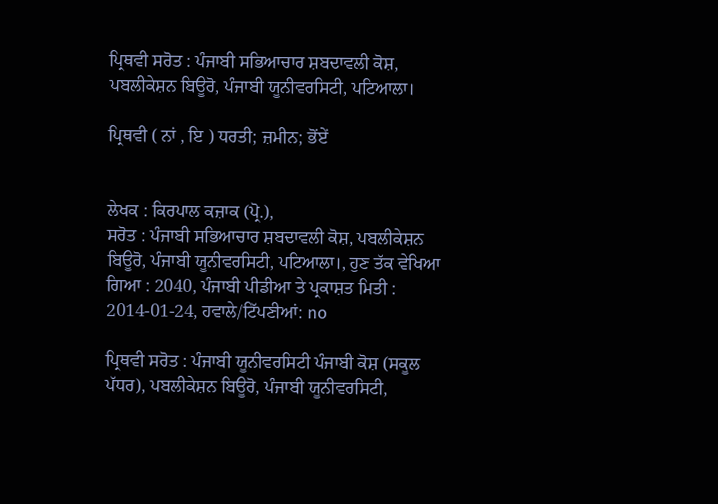ਪ੍ਰਿਥਵੀ ਸਰੋਤ : ਪੰਜਾਬੀ ਸਭਿਆਚਾਰ ਸ਼ਬਦਾਵਲੀ ਕੋਸ਼, ਪਬਲੀਕੇਸ਼ਨ ਬਿਊਰੋ, ਪੰਜਾਬੀ ਯੂਨੀਵਰਸਿਟੀ, ਪਟਿਆਲਾ।

ਪ੍ਰਿਥਵੀ ( ਨਾਂ , ਇ ) ਧਰਤੀ; ਜ਼ਮੀਨ; ਭੋਂਏਂ


ਲੇਖਕ : ਕਿਰਪਾਲ ਕਜ਼ਾਕ (ਪ੍ਰੋ.),
ਸਰੋਤ : ਪੰਜਾਬੀ ਸਭਿਆਚਾਰ ਸ਼ਬਦਾਵਲੀ ਕੋਸ਼, ਪਬਲੀਕੇਸ਼ਨ ਬਿਊਰੋ, ਪੰਜਾਬੀ ਯੂਨੀਵਰਸਿਟੀ, ਪਟਿਆਲਾ।, ਹੁਣ ਤੱਕ ਵੇਖਿਆ ਗਿਆ : 2040, ਪੰਜਾਬੀ ਪੀਡੀਆ ਤੇ ਪ੍ਰਕਾਸ਼ਤ ਮਿਤੀ : 2014-01-24, ਹਵਾਲੇ/ਟਿੱਪਣੀਆਂ: no

ਪ੍ਰਿਥਵੀ ਸਰੋਤ : ਪੰਜਾਬੀ ਯੂਨੀਵਰਸਿਟੀ ਪੰਜਾਬੀ ਕੋਸ਼ (ਸਕੂਲ ਪੱਧਰ), ਪਬਲੀਕੇਸ਼ਨ ਬਿਊਰੋ, ਪੰਜਾਬੀ ਯੂਨੀਵਰਸਿਟੀ,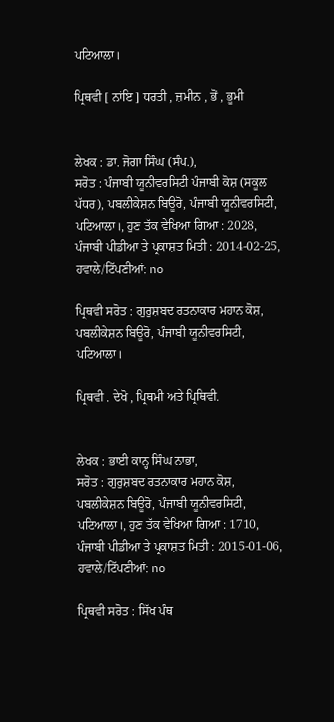ਪਟਿਆਲਾ।

ਪ੍ਰਿਥਵੀ [ ਨਾਂਇ ] ਧਰਤੀ , ਜ਼ਮੀਨ , ਭੋਂ , ਭੂਮੀ


ਲੇਖਕ : ਡਾ. ਜੋਗਾ ਸਿੰਘ (ਸੰਪ.),
ਸਰੋਤ : ਪੰਜਾਬੀ ਯੂਨੀਵਰਸਿਟੀ ਪੰਜਾਬੀ ਕੋਸ਼ (ਸਕੂਲ ਪੱਧਰ), ਪਬਲੀਕੇਸ਼ਨ ਬਿਊਰੋ, ਪੰਜਾਬੀ ਯੂਨੀਵਰਸਿਟੀ, ਪਟਿਆਲਾ।, ਹੁਣ ਤੱਕ ਵੇਖਿਆ ਗਿਆ : 2028, ਪੰਜਾਬੀ ਪੀਡੀਆ ਤੇ ਪ੍ਰਕਾਸ਼ਤ ਮਿਤੀ : 2014-02-25, ਹਵਾਲੇ/ਟਿੱਪਣੀਆਂ: no

ਪ੍ਰਿਥਵੀ ਸਰੋਤ : ਗੁਰੁਸ਼ਬਦ ਰਤਨਾਕਾਰ ਮਹਾਨ ਕੋਸ਼, ਪਬਲੀਕੇਸ਼ਨ ਬਿਊਰੋ, ਪੰਜਾਬੀ ਯੂਨੀਵਰਸਿਟੀ, ਪਟਿਆਲਾ।

ਪ੍ਰਿਥਵੀ . ਦੇਖੋ , ਪ੍ਰਿਥਮੀ ਅਤੇ ਪ੍ਰਿਥਿਵੀ.


ਲੇਖਕ : ਭਾਈ ਕਾਨ੍ਹ ਸਿੰਘ ਨਾਭਾ,
ਸਰੋਤ : ਗੁਰੁਸ਼ਬਦ ਰਤਨਾਕਾਰ ਮਹਾਨ ਕੋਸ਼, ਪਬਲੀਕੇਸ਼ਨ ਬਿਊਰੋ, ਪੰਜਾਬੀ ਯੂਨੀਵਰਸਿਟੀ, ਪਟਿਆਲਾ।, ਹੁਣ ਤੱਕ ਵੇਖਿਆ ਗਿਆ : 1710, ਪੰਜਾਬੀ ਪੀਡੀਆ ਤੇ ਪ੍ਰਕਾਸ਼ਤ ਮਿਤੀ : 2015-01-06, ਹਵਾਲੇ/ਟਿੱਪਣੀਆਂ: no

ਪ੍ਰਿਥਵੀ ਸਰੋਤ : ਸਿੱਖ ਪੰਥ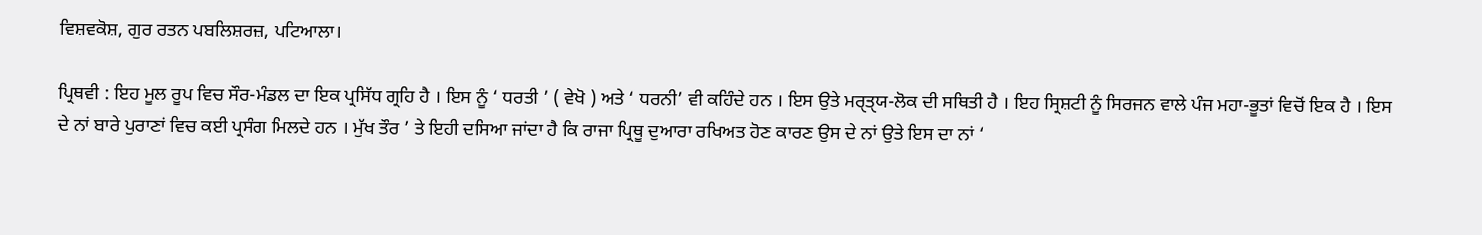ਵਿਸ਼ਵਕੋਸ਼, ਗੁਰ ਰਤਨ ਪਬਲਿਸ਼ਰਜ਼, ਪਟਿਆਲਾ।

ਪ੍ਰਿਥਵੀ : ਇਹ ਮੂਲ ਰੂਪ ਵਿਚ ਸੌਰ-ਮੰਡਲ ਦਾ ਇਕ ਪ੍ਰਸਿੱਧ ਗ੍ਰਹਿ ਹੈ । ਇਸ ਨੂੰ ‘ ਧਰਤੀ ’ ( ਵੇਖੋ ) ਅਤੇ ‘ ਧਰਨੀ’ ਵੀ ਕਹਿੰਦੇ ਹਨ । ਇਸ ਉਤੇ ਮਰੑਤੑਯ-ਲੋਕ ਦੀ ਸਥਿਤੀ ਹੈ । ਇਹ ਸ੍ਰਿਸ਼ਟੀ ਨੂੰ ਸਿਰਜਨ ਵਾਲੇ ਪੰਜ ਮਹਾ-ਭੂਤਾਂ ਵਿਚੋਂ ਇਕ ਹੈ । ਇਸ ਦੇ ਨਾਂ ਬਾਰੇ ਪੁਰਾਣਾਂ ਵਿਚ ਕਈ ਪ੍ਰਸੰਗ ਮਿਲਦੇ ਹਨ । ਮੁੱਖ ਤੌਰ ’ ਤੇ ਇਹੀ ਦਸਿਆ ਜਾਂਦਾ ਹੈ ਕਿ ਰਾਜਾ ਪ੍ਰਿਥੂ ਦੁਆਰਾ ਰਖਿਅਤ ਹੋਣ ਕਾਰਣ ਉਸ ਦੇ ਨਾਂ ਉਤੇ ਇਸ ਦਾ ਨਾਂ ‘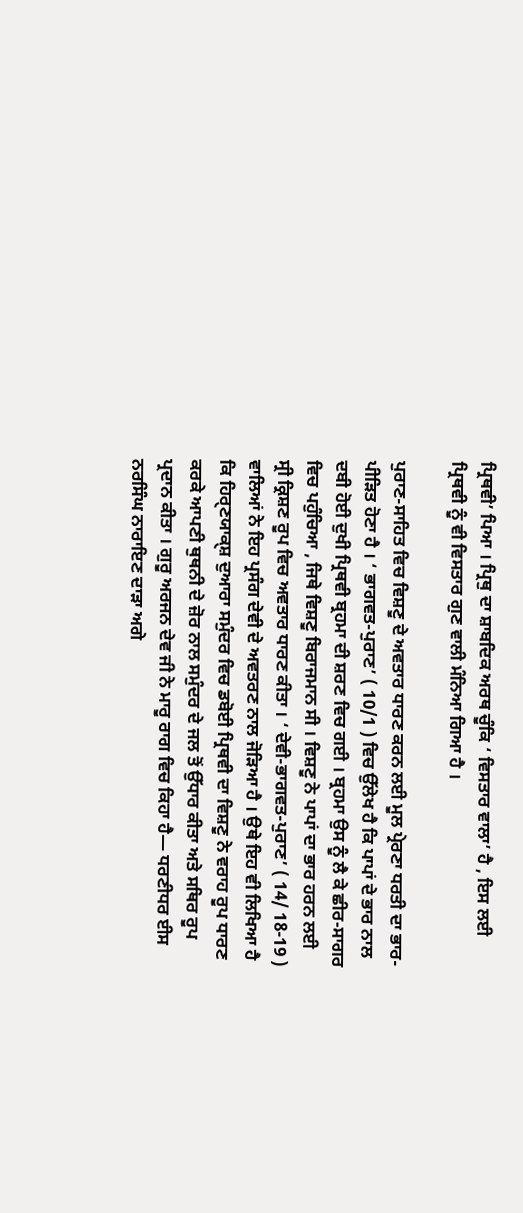ਪ੍ਰਿਥਵੀ’ ਪਿਆ । ਪ੍ਰਿਥੁ ਦਾ ਸ਼ਾਬਦਿਕ ਅਰਥ ਚੂੰਕਿ ‘ ਵਿਸਤਾਰ ਵਾਲਾ’ ਹੈ , ਇਸ ਲਈ ਪ੍ਰਿਥਵੀ ਨੂੰ ਵੀ ਵਿਸਤਾਰ ਗੁਣ ਵਾਲੀ ਮੰਨਿਆ ਗਿਆ ਹੈ ।

ਪੁਰਾਣ-ਸਾਹਿਤ ਵਿਚ ਵਿਸ਼ਣੂ ਦੇ ਅਵਤਾਰ ਧਾਰਣ ਕਰਨ ਲਈ ਮੂਲ ਪ੍ਰੇਰਣਾ ਧਰਤੀ ਦਾ ਭਾਰ-ਪੀੜਿਤ ਹੋਣਾ ਹੈ । ‘ ਭਾਗਵਤ-ਪੁਰਾਣ’ ( 10/1 ) ਵਿਚ ਉੱਲੇਖ ਹੈ ਕਿ ਪਾਪਾਂ ਦੇ ਭਾਰ ਨਾਲ ਦਬੀ ਹੋਈ ਦੁਖੀ ਪ੍ਰਿਥਵੀ ਬ੍ਰਹਮਾ ਦੀ ਸ਼ਰਣ ਵਿਚ ਗਈ । ਬ੍ਰਹਮਾ ਉਸ ਨੂੰ ਲੈ ਕੇ ਛੀਰ-ਸਾਗਰ ਵਿਚ ਪਹੁੰਚਿਆ , ਜਿਥੇ ਵਿਸ਼ਣੂ ਬਿਰਾਜਮਾਨ ਸੀ । ਵਿਸ਼ਣੂ ਨੇ ਪਾਪਾਂ ਦਾ ਭਾਰ ਹਰਨ ਲਈ ਸ੍ਰੀ ਕ੍ਰਿਸ਼ਣ ਰੂਪ ਵਿਚ ਅਵਤਾਰ ਧਾਰਣ ਕੀਤਾ । ‘ ਦੇਵੀ-ਭਾਗਵਤ-ਪੁਰਾਣ’ ( 14/ 18-19 ) ਵਾਲਿਆਂ ਨੇ ਇਹ ਪ੍ਰਸੰਗ ਦੇਵੀ ਦੇ ਅਵਤਰਣ ਨਾਲ ਜੋੜਿਆ ਹੈ । ਉਥੇ ਇਹ ਵੀ ਲਿਖਿਆ ਹੈ ਕਿ ਹਿਰੑਣਯਾਕੑਸ਼ ਦੁਆਰਾ ਸਮੁੰਦਰ ਵਿਚ ਡਬੋਈ ਪ੍ਰਿਥਵੀ ਦਾ ਵਿਸ਼ਣੂ ਨੇ ਵਰਾਹ ਰੂਪ ਧਾਰਣ ਕਰਕੇ ਆਪਣੀ ਥੁਥਨੀ ਦੇ ਜ਼ੋਰ ਨਾਲ ਸਮੁੰਦਰ ਦੇ ਜਲ ਤੋਂ ਉੱਧਾਰ ਕੀਤਾ ਅਤੇ ਸਥਿਰ ਰੂਪ ਪ੍ਰਦਾਨ ਕੀਤਾ । ਗੁਰੂ ਅਰਜਨ ਦੇਵ ਜੀ ਨੇ ਮਾਰੂ ਰਾਗ ਵਿਚ ਕਿਹਾ ਹੈ— ਧਰਣੀਧਰ ਈਸ ਨਰਸਿੰਘ ਨਾਰਾਇਣ ਦਾੜਾ ਅਗੇ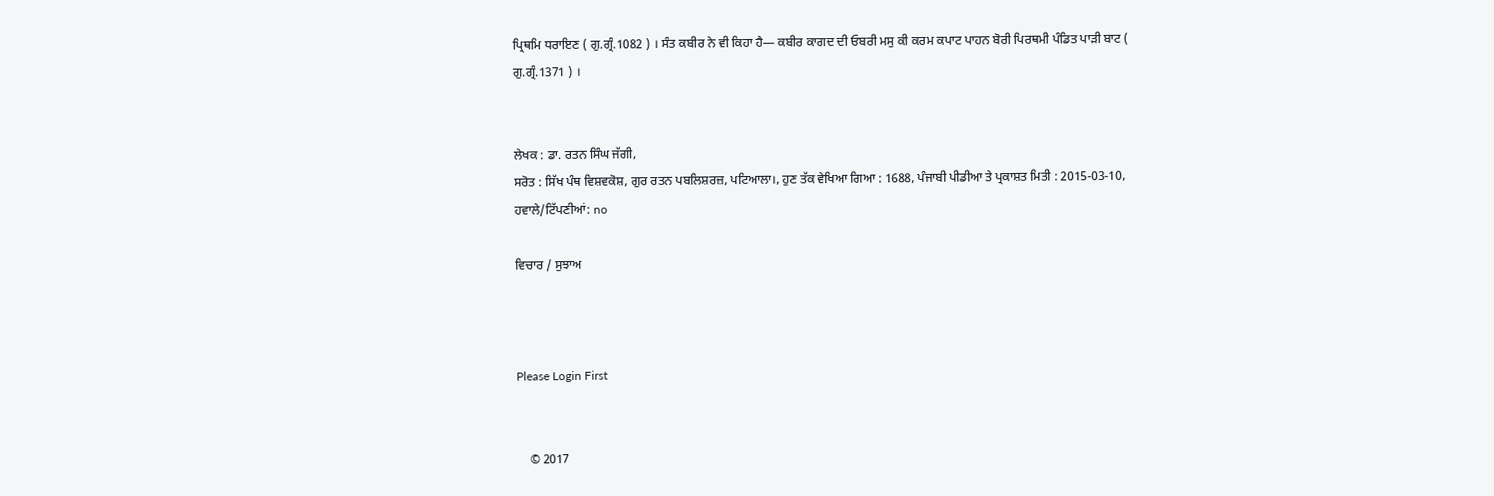ਪ੍ਰਿਥਮਿ ਧਰਾਇਣ ( ਗੁ.ਗ੍ਰੰ.1082 ) । ਸੰਤ ਕਬੀਰ ਨੇ ਵੀ ਕਿਹਾ ਹੈ— ਕਬੀਰ ਕਾਗਦ ਦੀ ਓਬਰੀ ਮਸੁ ਕੀ ਕਰਮ ਕਪਾਟ ਪਾਹਨ ਬੋਰੀ ਪਿਰਥਮੀ ਪੰਡਿਤ ਪਾੜੀ ਬਾਟ ( ਗੁ.ਗ੍ਰੰ.1371 ) ।


ਲੇਖਕ : ਡਾ. ਰਤਨ ਸਿੰਘ ਜੱਗੀ,
ਸਰੋਤ : ਸਿੱਖ ਪੰਥ ਵਿਸ਼ਵਕੋਸ਼, ਗੁਰ ਰਤਨ ਪਬਲਿਸ਼ਰਜ਼, ਪਟਿਆਲਾ।, ਹੁਣ ਤੱਕ ਵੇਖਿਆ ਗਿਆ : 1688, ਪੰਜਾਬੀ ਪੀਡੀਆ ਤੇ ਪ੍ਰਕਾਸ਼ਤ ਮਿਤੀ : 2015-03-10, ਹਵਾਲੇ/ਟਿੱਪਣੀਆਂ: no

ਵਿਚਾਰ / ਸੁਝਾਅ



Please Login First


    © 2017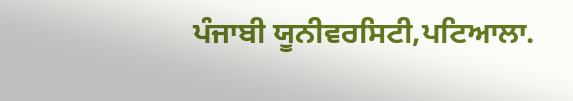ਪੰਜਾਬੀ ਯੂਨੀਵਰਸਿਟੀ,ਪਟਿਆਲਾ.